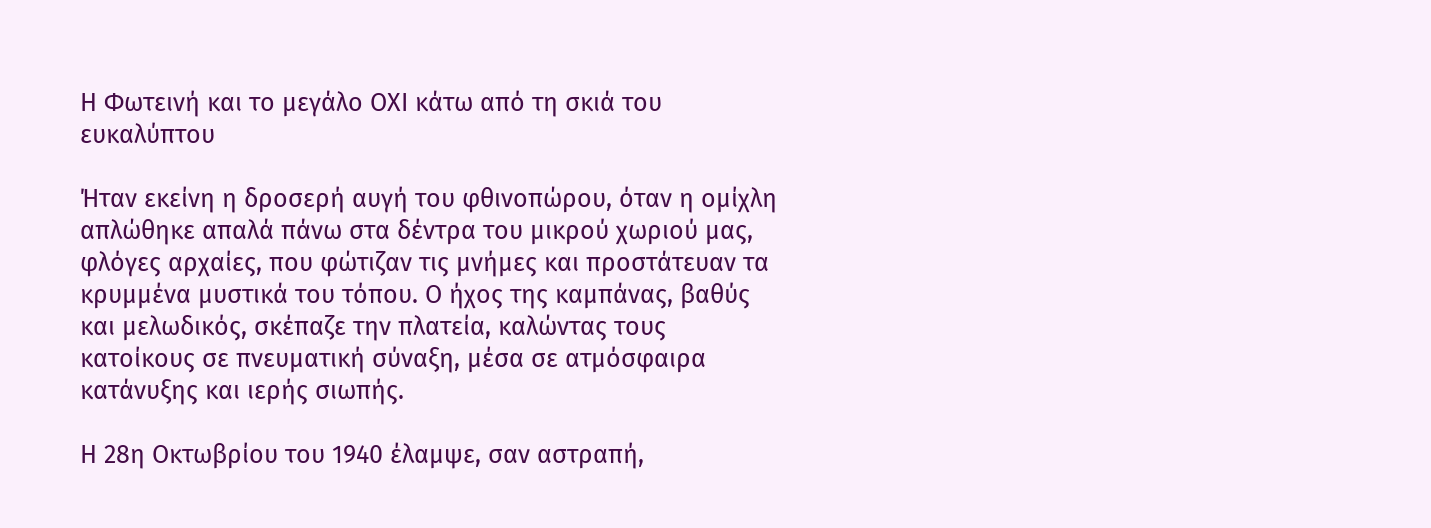Η Φωτεινή και το μεγάλο ΟΧΙ κάτω από τη σκιά του ευκαλύπτου

Ήταν εκείνη η δροσερή αυγή του φθινοπώρου, όταν η ομίχλη απλώθηκε απαλά πάνω στα δέντρα του μικρού χωριού μας, φλόγες αρχαίες, που φώτιζαν τις μνήμες και προστάτευαν τα κρυμμένα μυστικά του τόπου. Ο ήχος της καμπάνας, βαθύς και μελωδικός, σκέπαζε την πλατεία, καλώντας τους κατοίκους σε πνευματική σύναξη, μέσα σε ατμόσφαιρα κατάνυξης και ιερής σιωπής.

Η 28η Οκτωβρίου του 1940 έλαμψε, σαν αστραπή,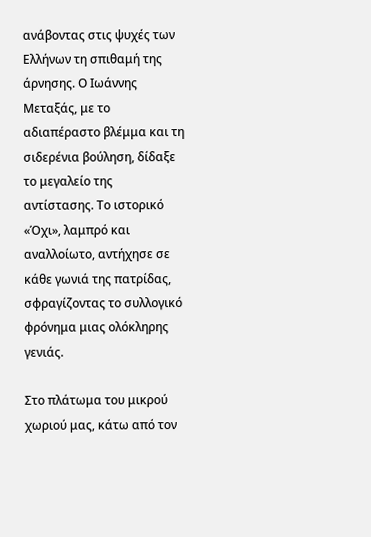ανάβοντας στις ψυχές των Ελλήνων τη σπιθαμή της άρνησης. Ο Ιωάννης Μεταξάς, με το αδιαπέραστο βλέμμα και τη σιδερένια βούληση, δίδαξε το μεγαλείο της αντίστασης. Το ιστορικό «Όχι», λαμπρό και αναλλοίωτο, αντήχησε σε κάθε γωνιά της πατρίδας, σφραγίζοντας το συλλογικό φρόνημα μιας ολόκληρης γενιάς.

Στο πλάτωμα του μικρού χωριού μας, κάτω από τον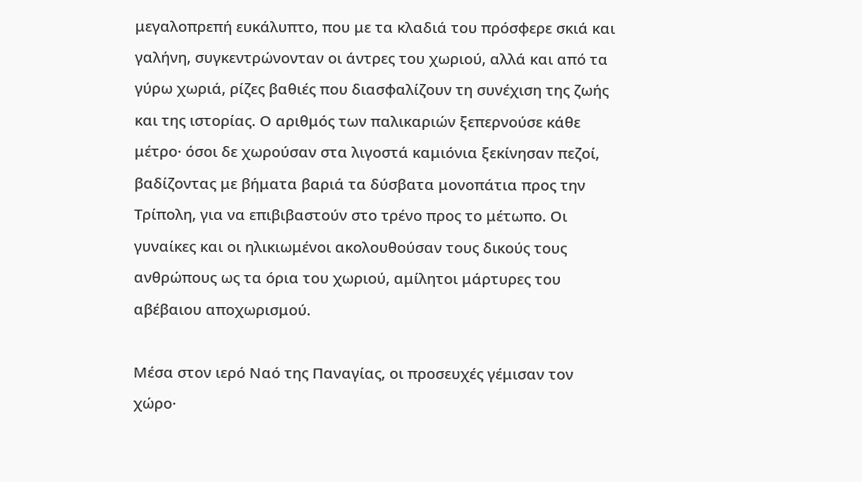μεγαλοπρεπή ευκάλυπτο, που με τα κλαδιά του πρόσφερε σκιά και γαλήνη, συγκεντρώνονταν οι άντρες του χωριού, αλλά και από τα γύρω χωριά, ρίζες βαθιές που διασφαλίζουν τη συνέχιση της ζωής και της ιστορίας. Ο αριθμός των παλικαριών ξεπερνούσε κάθε μέτρο· όσοι δε χωρούσαν στα λιγοστά καμιόνια ξεκίνησαν πεζοί, βαδίζοντας με βήματα βαριά τα δύσβατα μονοπάτια προς την Τρίπολη, για να επιβιβαστούν στο τρένο προς το μέτωπο. Οι γυναίκες και οι ηλικιωμένοι ακολουθούσαν τους δικούς τους ανθρώπους ως τα όρια του χωριού, αμίλητοι μάρτυρες του αβέβαιου αποχωρισμού.

Μέσα στον ιερό Ναό της Παναγίας, οι προσευχές γέμισαν τον χώρο·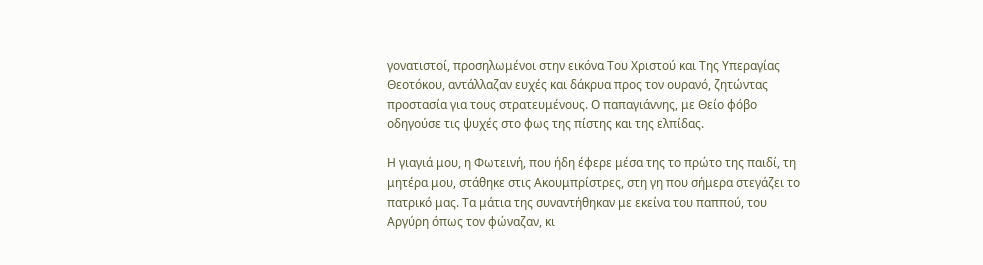γονατιστοί, προσηλωμένοι στην εικόνα Του Χριστού και Της Υπεραγίας Θεοτόκου, αντάλλαζαν ευχές και δάκρυα προς τον ουρανό, ζητώντας προστασία για τους στρατευμένους. Ο παπαγιάννης, με Θείο φόβο οδηγούσε τις ψυχές στο φως της πίστης και της ελπίδας.

Η γιαγιά μου, η Φωτεινή, που ήδη έφερε μέσα της το πρώτο της παιδί, τη μητέρα μου, στάθηκε στις Ακουμπρίστρες, στη γη που σήμερα στεγάζει το πατρικό μας. Τα μάτια της συναντήθηκαν με εκείνα του παππού, του Αργύρη όπως τον φώναζαν, κι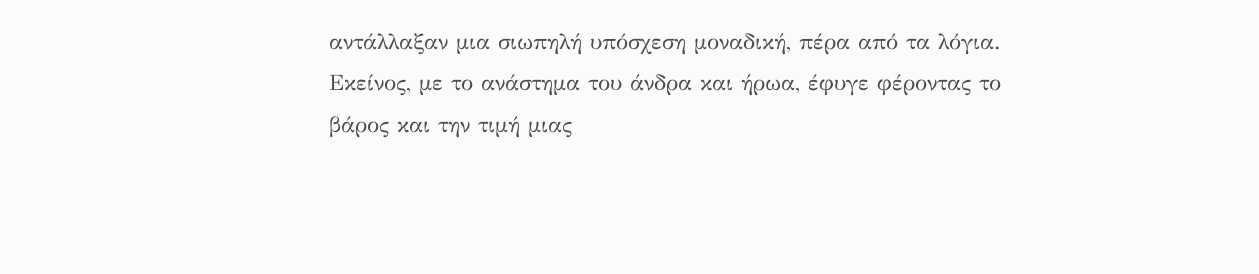αντάλλαξαν μια σιωπηλή υπόσχεση μοναδική, πέρα από τα λόγια. Εκείνος, με το ανάστημα του άνδρα και ήρωα, έφυγε φέροντας το βάρος και την τιμή μιας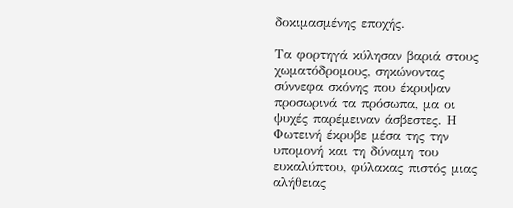δοκιμασμένης εποχής.

Τα φορτηγά κύλησαν βαριά στους χωματόδρομους, σηκώνοντας σύννεφα σκόνης που έκρυψαν προσωρινά τα πρόσωπα, μα οι ψυχές παρέμειναν άσβεστες. Η Φωτεινή έκρυβε μέσα της την υπομονή και τη δύναμη του ευκαλύπτου, φύλακας πιστός μιας αλήθειας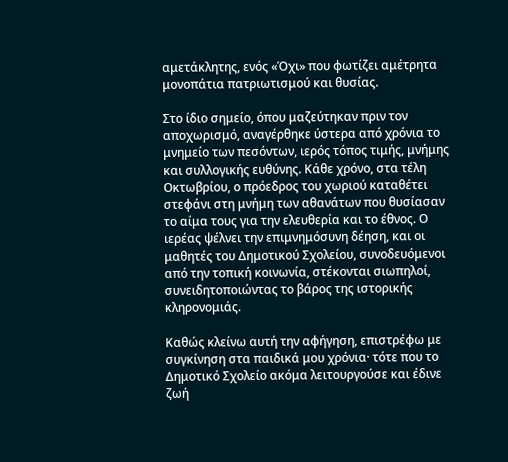αμετάκλητης, ενός «Όχι» που φωτίζει αμέτρητα μονοπάτια πατριωτισμού και θυσίας.

Στο ίδιο σημείο, όπου μαζεύτηκαν πριν τον αποχωρισμό, αναγέρθηκε ύστερα από χρόνια το μνημείο των πεσόντων, ιερός τόπος τιμής, μνήμης και συλλογικής ευθύνης. Κάθε χρόνο, στα τέλη Οκτωβρίου, ο πρόεδρος του χωριού καταθέτει στεφάνι στη μνήμη των αθανάτων που θυσίασαν το αίμα τους για την ελευθερία και το έθνος. Ο ιερέας ψέλνει την επιμνημόσυνη δέηση, και οι μαθητές του Δημοτικού Σχολείου, συνοδευόμενοι από την τοπική κοινωνία, στέκονται σιωπηλοί, συνειδητοποιώντας το βάρος της ιστορικής κληρονομιάς.

Καθώς κλείνω αυτή την αφήγηση, επιστρέφω με συγκίνηση στα παιδικά μου χρόνια· τότε που το Δημοτικό Σχολείο ακόμα λειτουργούσε και έδινε ζωή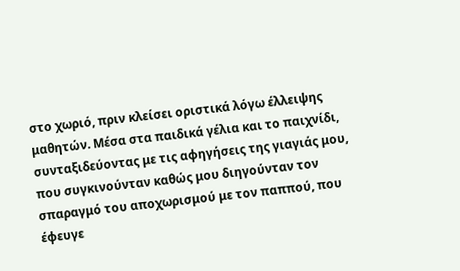στο χωριό, πριν κλείσει οριστικά λόγω έλλειψης μαθητών. Μέσα στα παιδικά γέλια και το παιχνίδι, συνταξιδεύοντας με τις αφηγήσεις της γιαγιάς μου, που συγκινούνταν καθώς μου διηγούνταν τον σπαραγμό του αποχωρισμού με τον παππού, που έφευγε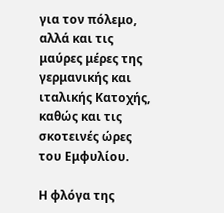για τον πόλεμο, αλλά και τις μαύρες μέρες της γερμανικής και ιταλικής Κατοχής, καθώς και τις σκοτεινές ώρες του Εμφυλίου.

Η φλόγα της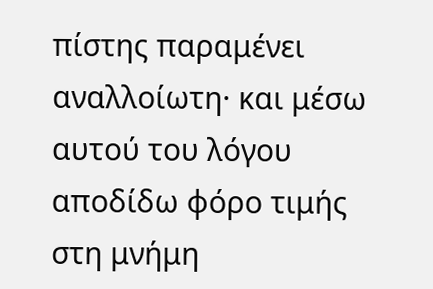πίστης παραμένει αναλλοίωτη· και μέσω αυτού του λόγου αποδίδω φόρο τιμής στη μνήμη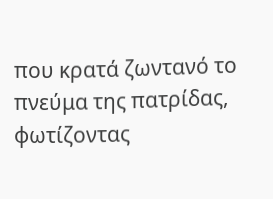που κρατά ζωντανό το πνεύμα της πατρίδας, φωτίζοντας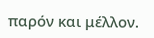παρόν και μέλλον.